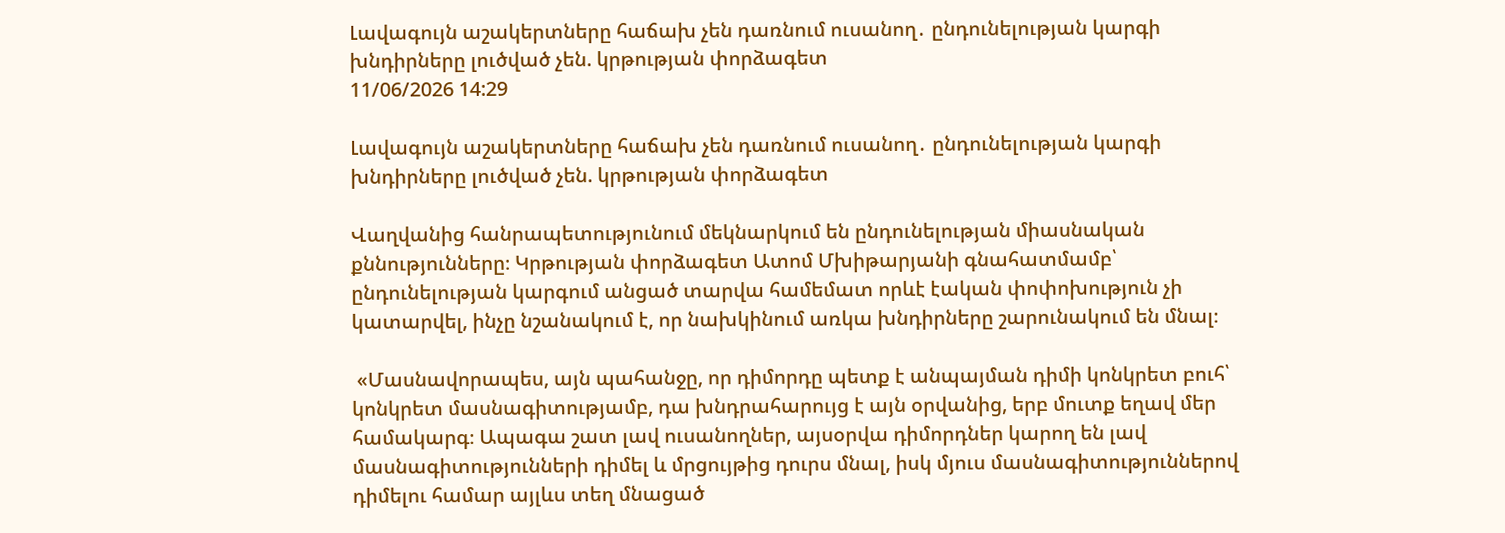Լավագույն աշակերտները հաճախ չեն դառնում ուսանող․ ընդունելության կարգի խնդիրները լուծված չեն. կրթության փորձագետ
11/06/2026 14:29

Լավագույն աշակերտները հաճախ չեն դառնում ուսանող․ ընդունելության կարգի խնդիրները լուծված չեն. կրթության փորձագետ

Վաղվանից հանրապետությունում մեկնարկում են ընդունելության միասնական քննությունները։ Կրթության փորձագետ Ատոմ Մխիթարյանի գնահատմամբ՝ ընդունելության կարգում անցած տարվա համեմատ որևէ էական փոփոխություն չի կատարվել, ինչը նշանակում է, որ նախկինում առկա խնդիրները շարունակում են մնալ։

 «Մասնավորապես, այն պահանջը, որ դիմորդը պետք է անպայման դիմի կոնկրետ բուհ՝ կոնկրետ մասնագիտությամբ, դա խնդրահարույց է այն օրվանից, երբ մուտք եղավ մեր համակարգ։ Ապագա շատ լավ ուսանողներ, այսօրվա դիմորդներ կարող են լավ մասնագիտությունների դիմել և մրցույթից դուրս մնալ, իսկ մյուս մասնագիտություններով դիմելու համար այլևս տեղ մնացած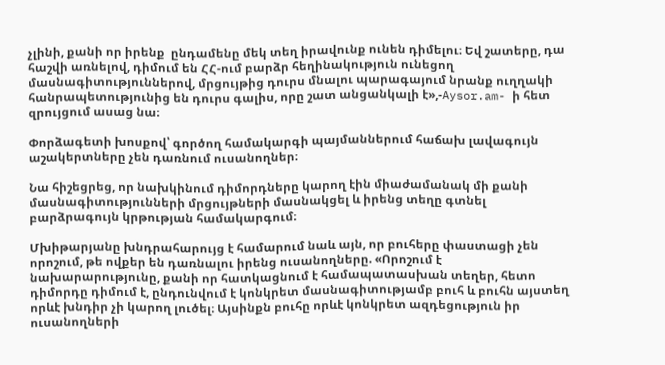չլինի, քանի որ իրենք  ընդամենը մեկ տեղ իրավունք ունեն դիմելու։ Եվ շատերը, դա հաշվի առնելով, դիմում են ՀՀ-ում բարձր հեղինակություն ունեցող մասնագիտություններով, մրցույթից դուրս մնալու պարագայում նրանք ուղղակի հանրապետությունից են դուրս գալիս, որը շատ անցանկալի է»,-Aysor.am- ի հետ զրույցում ասաց նա։

Փորձագետի խոսքով՝ գործող համակարգի պայմաններում հաճախ լավագույն աշակերտները չեն դառնում ուսանողներ։

Նա հիշեցրեց, որ նախկինում դիմորդները կարող էին միաժամանակ մի քանի մասնագիտությունների մրցույթների մասնակցել և իրենց տեղը գտնել բարձրագույն կրթության համակարգում։

Մխիթարյանը խնդրահարույց է համարում նաև այն, որ բուհերը փաստացի չեն որոշում, թե ովքեր են դառնալու իրենց ուսանողները. «Որոշում է նախարարությունը, քանի որ հատկացնում է համապատասխան տեղեր, հետո դիմորդը դիմում է, ընդունվում է կոնկրետ մասնագիտությամբ բուհ և բուհն այստեղ որևէ խնդիր չի կարող լուծել։ Այսինքն բուհը որևէ կոնկրետ ազդեցություն իր ուսանողների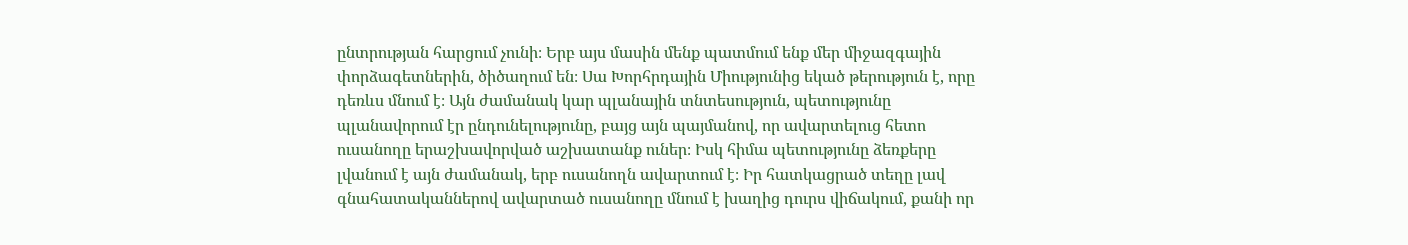ընտրության հարցում չունի։ Երբ այս մասին մենք պատմում ենք մեր միջազգային փորձագետներին, ծիծաղում են։ Սա Խորհրդային Միությունից եկած թերություն է, որը դեռևս մնում է։ Այն ժամանակ կար պլանային տնտեսություն, պետությունը պլանավորում էր ընդունելությունը, բայց այն պայմանով, որ ավարտելուց հետո ուսանողը երաշխավորված աշխատանք ուներ։ Իսկ հիմա պետությունը ձեռքերը լվանում է այն ժամանակ, երբ ուսանողն ավարտում է։ Իր հատկացրած տեղը լավ գնահատականներով ավարտած ուսանողը մնում է խաղից դուրս վիճակում, քանի որ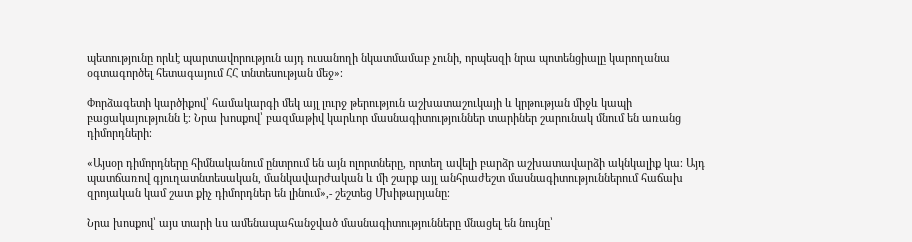պետությունը որևէ պարտավորություն այդ ուսանողի նկատմամաբ չունի, որպեսզի նրա պոտենցիալը կարողանա օգտագործել հետագայում ՀՀ տնտեսության մեջ»։

Փորձագետի կարծիքով՝ համակարգի մեկ այլ լուրջ թերություն աշխատաշուկայի և կրթության միջև կապի բացակայությունն է։ Նրա խոսքով՝ բազմաթիվ կարևոր մասնագիտություններ տարիներ շարունակ մնում են առանց դիմորդների։

«Այսօր դիմորդները հիմնականում ընտրում են այն ոլորտները, որտեղ ավելի բարձր աշխատավարձի ակնկալիք կա։ Այդ պատճառով գյուղատնտեսական, մանկավարժական և մի շարք այլ անհրաժեշտ մասնագիտություններում հաճախ զրոյական կամ շատ քիչ դիմորդներ են լինում»,- շեշտեց Մխիթարյանը։

Նրա խոսքով՝ այս տարի ևս ամենապահանջված մասնագիտությունները մնացել են նույնը՝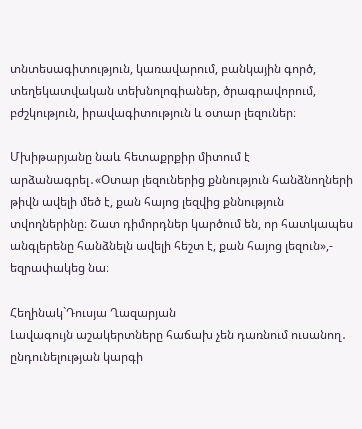տնտեսագիտություն, կառավարում, բանկային գործ, տեղեկատվական տեխնոլոգիաներ, ծրագրավորում, բժշկություն, իրավագիտություն և օտար լեզուներ։

Մխիթարյանը նաև հետաքրքիր միտում է արձանագրել․«Օտար լեզուներից քննություն հանձնողների թիվն ավելի մեծ է, քան հայոց լեզվից քննություն տվողներինը։ Շատ դիմորդներ կարծում են, որ հատկապես անգլերենը հանձնելն ավելի հեշտ է, քան հայոց լեզուն»,- եզրափակեց նա։

Հեղինակ`Դուսյա Ղազարյան
Լավագույն աշակերտները հաճախ չեն դառնում ուսանող․ ընդունելության կարգի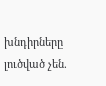խնդիրները լուծված չեն.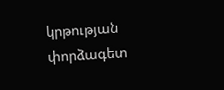կրթության փորձագետ